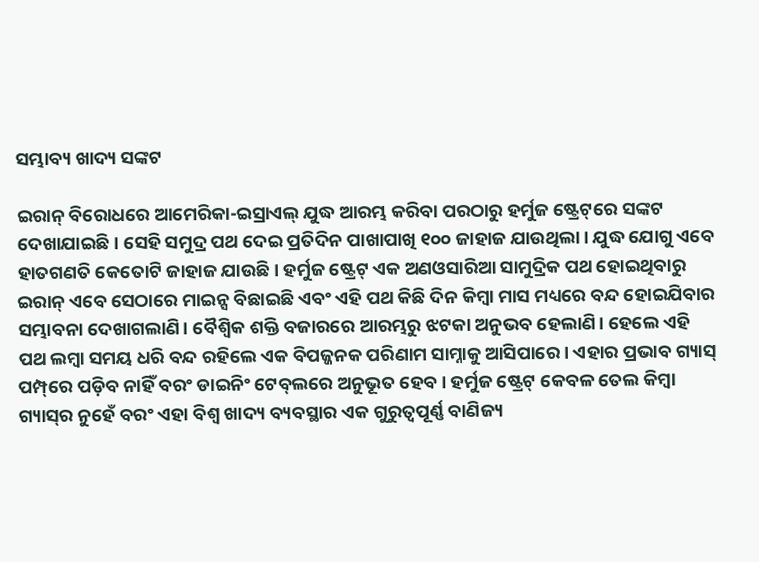ସମ୍ଭାବ୍ୟ ଖାଦ୍ୟ ସଙ୍କଟ

ଇରାନ୍‌ ବିରୋଧରେ ଆମେରିକା-ଇସ୍ରାଏଲ୍‌ ଯୁଦ୍ଧ ଆରମ୍ଭ କରିବା ପରଠାରୁ ହର୍ମୁଜ ଷ୍ଟ୍ରେଟ୍‌ରେ ସଙ୍କଟ ଦେଖାଯାଇଛି। ସେହି ସମୁଦ୍ର ପଥ ଦେଇ ପ୍ରତିଦିନ ପାଖାପାଖି ୧୦୦ ଜାହାଜ ଯାଉଥିଲା। ଯୁଦ୍ଧ ଯୋଗୁ ଏବେ ହାତଗଣତି କେତୋଟି ଜାହାଜ ଯାଉଛି। ହର୍ମୁଜ ଷ୍ଟ୍ରେଟ୍‌ ଏକ ଅଣଓସାରିଆ ସାମୁଦ୍ରିକ ପଥ ହୋଇଥିବାରୁ ଇରାନ୍‌ ଏବେ ସେଠାରେ ମାଇନ୍ସ ବିଛାଇଛି ଏବଂ ଏହି ପଥ କିଛି ଦିନ କିମ୍ବା ମାସ ମଧ୍ୟରେ ବନ୍ଦ ହୋଇଯିବାର ସମ୍ଭାବନା ଦେଖାଗଲାଣି। ବୈଶ୍ୱିକ ଶକ୍ତି ବଜାରରେ ଆରମ୍ଭରୁ ଝଟକା ଅନୁଭବ ହେଲାଣି। ହେଲେ ଏହି ପଥ ଲମ୍ବା ସମୟ ଧରି ବନ୍ଦ ରହିଲେ ଏକ ବିପଜ୍ଜନକ ପରିଣାମ ସାମ୍ନାକୁ ଆସିପାରେ। ଏହାର ପ୍ରଭାବ ଗ୍ୟାସ୍‌ ପମ୍ପ୍‌ରେ ପଡ଼ିବ ନାହିଁ ବରଂ ଡାଇନିଂ ଟେବ୍‌ଲରେ ଅନୁଭୂତ ହେବ। ହର୍ମୁଜ ଷ୍ଟ୍ରେଟ୍‌ କେବଳ ତେଲ କିମ୍ବା ଗ୍ୟାସ୍‌ର ନୁହେଁ ବରଂ ଏହା ବିଶ୍ୱ ଖାଦ୍ୟ ବ୍ୟବସ୍ଥାର ଏକ ଗୁରୁତ୍ୱପୂର୍ଣ୍ଣ ବାଣିଜ୍ୟ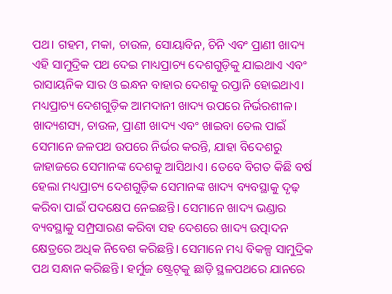ପଥ। ଗହମ, ମକା, ଚାଉଳ, ସୋୟାବିନ, ଚିନି ଏବଂ ପ୍ରାଣୀ ଖାଦ୍ୟ ଏହି ସାମୁଦ୍ରିକ ପଥ ଦେଇ ମାଧ୍ୟପ୍ରାଚ୍ୟ ଦେଶଗୁଡ଼ିକୁ ଯାଇଥାଏ ଏବଂ ରାସାୟନିକ ସାର ଓ ଇନ୍ଧନ ବାହାର ଦେଶକୁ ରପ୍ତାନି ହୋଇଥାଏ।
ମଧ୍ୟପ୍ରାଚ୍ୟ ଦେଶଗୁଡ଼ିକ ଆମଦାନୀ ଖାଦ୍ୟ ଉପରେ ନିର୍ଭରଶୀଳ। ଖାଦ୍ୟଶସ୍ୟ, ଚାଉଳ, ପ୍ରାଣୀ ଖାଦ୍ୟ ଏବଂ ଖାଇବା ତେଲ ପାଇଁ ସେମାନେ ଜଳପଥ ଉପରେ ନିର୍ଭର କରନ୍ତି, ଯାହା ବିଦେଶରୁ ଜାହାଜରେ ସେମାନଙ୍କ ଦେଶକୁ ଆସିଥାଏ। ତେବେ ବିଗତ କିଛି ବର୍ଷ ହେଲା ମଧ୍ୟପ୍ରାଚ୍ୟ ଦେଶଗୁଡ଼ିକ ସେମାନଙ୍କ ଖାଦ୍ୟ ବ୍ୟବସ୍ଥାକୁ ଦୃଢ଼ କରିବା ପାଇଁ ପଦକ୍ଷେପ ନେଇଛନ୍ତି। ସେମାନେ ଖାଦ୍ୟ ଭଣ୍ଡାର ବ୍ୟବସ୍ଥାକୁ ସମ୍ପ୍ରସାରଣ କରିବା ସହ ଦେଶରେ ଖାଦ୍ୟ ଉତ୍ପାଦନ କ୍ଷେତ୍ରରେ ଅଧିକ ନିବେଶ କରିଛନ୍ତି। ସେମାନେ ମଧ୍ୟ ବିକଳ୍ପ ସାମୁଦ୍ରିକ ପଥ ସନ୍ଧାନ କରିଛନ୍ତି। ହର୍ମୁଜ ଷ୍ଟ୍ରେଟ୍‌କୁ ଛାଡ଼ି ସ୍ଥଳପଥରେ ଯାନରେ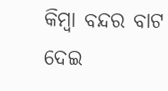କିମ୍ବା ବନ୍ଦର ବାଟ ଦେଇ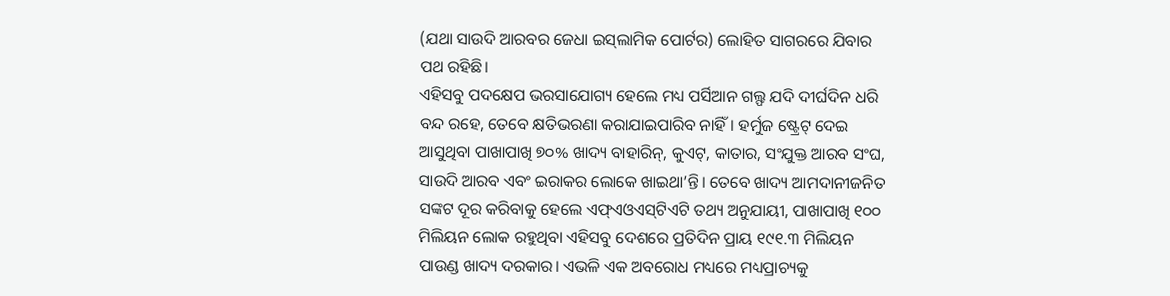(ଯଥା ସାଉଦି ଆରବର ଜେଧା ଇସ୍‌ଲାମିକ ପୋର୍ଟର) ଲୋହିତ ସାଗରରେ ଯିବାର ପଥ ରହିଛି।
ଏହିସବୁ ପଦକ୍ଷେପ ଭରସାଯୋଗ୍ୟ ହେଲେ ମଧ୍ୟ ପର୍ସିଆନ ଗଲ୍ଫ ଯଦି ଦୀର୍ଘଦିନ ଧରି ବନ୍ଦ ରହେ, ତେବେ କ୍ଷତିଭରଣା କରାଯାଇପାରିବ ନାହିଁ। ହର୍ମୁଜ ଷ୍ଟ୍ରେଟ୍‌ ଦେଇ ଆସୁଥିବା ପାଖାପାଖି ୭୦% ଖାଦ୍ୟ ବାହାରିନ୍‌, କୁଏଟ୍‌, କାତାର, ସଂଯୁକ୍ତ ଆରବ ସଂଘ, ସାଉଦି ଆରବ ଏବଂ ଇରାକର ଲୋକେ ଖାଇଥା’ନ୍ତି। ତେବେ ଖାଦ୍ୟ ଆମଦାନୀଜନିତ ସଙ୍କଟ ଦୂର କରିବାକୁ ହେଲେ ଏଫ୍‌ଏଓଏସ୍‌ଟିଏଟି ତଥ୍ୟ ଅନୁଯାୟୀ, ପାଖାପାଖି ୧୦୦ ମିଲିୟନ ଲୋକ ରହୁଥିବା ଏହିସବୁ ଦେଶରେ ପ୍ରତିଦିନ ପ୍ରାୟ ୧୯୧.୩ ମିଲିୟନ ପାଉଣ୍ଡ ଖାଦ୍ୟ ଦରକାର। ଏଭଳି ଏକ ଅବରୋଧ ମଧ୍ୟରେ ମଧ୍ୟପ୍ରାଚ୍ୟକୁ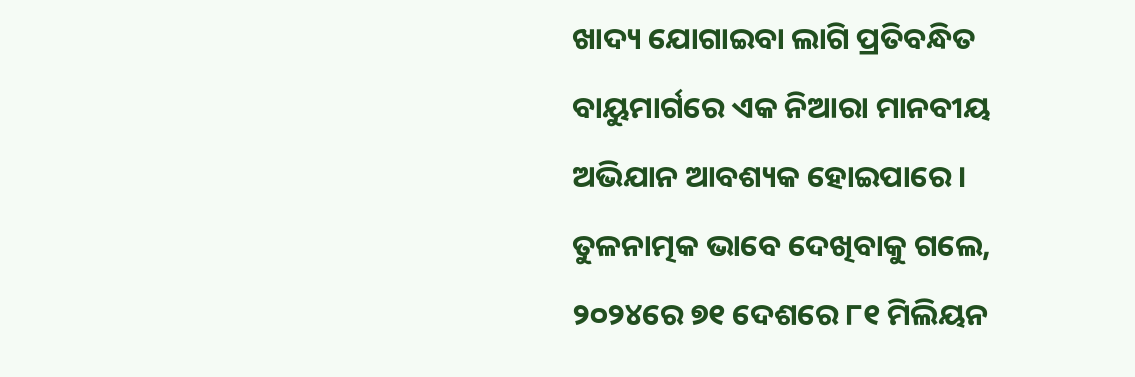ଖାଦ୍ୟ ଯୋଗାଇବା ଲାଗି ପ୍ରତିବନ୍ଧିତ ବାୟୁମାର୍ଗରେ ଏକ ନିଆରା ମାନବୀୟ ଅଭିଯାନ ଆବଶ୍ୟକ ହୋଇପାରେ। ତୁଳନାତ୍ମକ ଭାବେ ଦେଖିବାକୁ ଗଲେ, ୨୦୨୪ରେ ୭୧ ଦେଶରେ ୮୧ ମିଲିୟନ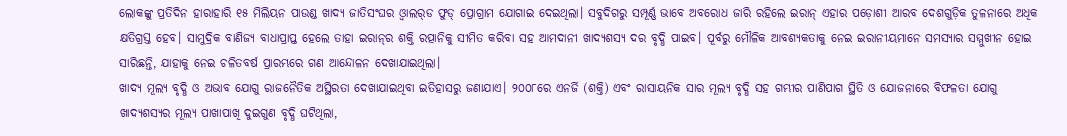ଲୋକଙ୍କୁ ପ୍ରତିଦିନ ହାରାହାରି ୧୫ ମିଲିୟନ ପାଉଣ୍ଡ ଖାଦ୍ୟ ଜାତିସଂଘର ଓ୍ବାଲର୍‌ଡ ଫୁଡ୍‌ ପ୍ରୋଗ୍ରାମ ଯୋଗାଇ ଦେଇଥିଲା। ସବୁଦିଗରୁ ସମ୍ପୂର୍ଣ୍ଣ ଭାବେ ଅବରୋଧ ଜାରି ରହିଲେ ଇରାନ୍‌ ଏହାର ପଡ଼ୋଶୀ ଆରବ ଦେଶଗୁଡ଼ିକ ତୁଳନାରେ ଅଧିକ କ୍ଷତିଗ୍ରସ୍ତ ହେବ। ସାମୁଦ୍ରିକ ବାଣିଜ୍ୟ ବାଧାପ୍ରାପ୍ତ ହେଲେ ତାହା ଇରାନ୍‌ର ଶକ୍ତି ରତ୍ପାନିକୁ ସୀମିତ କରିବା ସହ ଆମଦାନୀ ଖାଦ୍ୟଶସ୍ୟ ଦର ବୃଦ୍ଧି ପାଇବ। ପୂର୍ବରୁ ମୌଳିକ ଆବଶ୍ୟକତାକୁ ନେଇ ଇରାନୀୟମାନେ ସମସ୍ୟାର ସମ୍ମୁଖୀନ ହୋଇ ସାରିଛନ୍ତି, ଯାହାକୁ ନେଇ ଚଳିତବର୍ଷ ପ୍ରାରମ୍ଭରେ ଗଣ ଆନ୍ଦୋଳନ ଦେଖାଯାଇଥିଲା।
ଖାଦ୍ୟ ମୂଲ୍ୟ ବୃଦ୍ଧି ଓ ଅଭାବ ଯୋଗୁ ରାଜନୈତିକ ଅସ୍ଥିରତା ଦେଖାଯାଇଥିବା ଇତିହାସରୁ ଜଣାଯାଏ। ୨୦୦୮ରେ ଏନର୍ଜି (ଶକ୍ତି) ଏବଂ ରାସାୟନିକ ସାର ମୂଲ୍ୟ ବୃଦ୍ଧି ସହ ଗମ୍ଭୀର ପାଣିପାଗ ସ୍ଥିତି ଓ ଯୋଜନାରେ ବିଫଳତା ଯୋଗୁ ଖାଦ୍ୟଶସ୍ୟର ମୂଲ୍ୟ ପାଖାପାଖି ଦୁଇଗୁଣ ବୃଦ୍ଧି ଘଟିଥିଲା,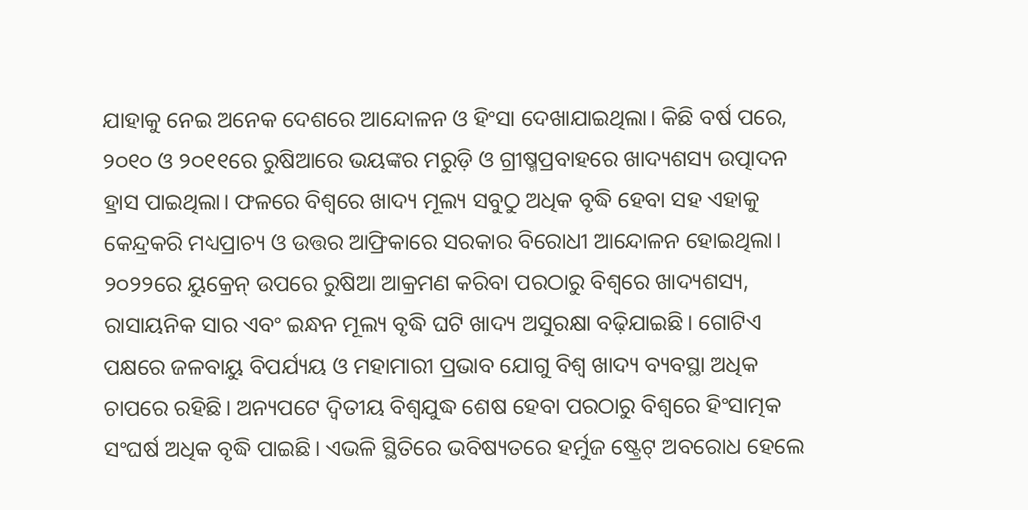ଯାହାକୁ ନେଇ ଅନେକ ଦେଶରେ ଆନ୍ଦୋଳନ ଓ ହିଂସା ଦେଖାଯାଇଥିଲା। କିଛି ବର୍ଷ ପରେ, ୨୦୧୦ ଓ ୨୦୧୧ରେ ରୁଷିଆରେ ଭୟଙ୍କର ମରୁଡ଼ି ଓ ଗ୍ରୀଷ୍ମପ୍ରବାହରେ ଖାଦ୍ୟଶସ୍ୟ ଉତ୍ପାଦନ ହ୍ରାସ ପାଇଥିଲା। ଫଳରେ ବିଶ୍ୱରେ ଖାଦ୍ୟ ମୂଲ୍ୟ ସବୁଠୁ ଅଧିକ ବୃଦ୍ଧି ହେବା ସହ ଏହାକୁ କେନ୍ଦ୍ରକରି ମଧ୍ୟପ୍ରାଚ୍ୟ ଓ ଉତ୍ତର ଆଫ୍ରିକାରେ ସରକାର ବିରୋଧୀ ଆନ୍ଦୋଳନ ହୋଇଥିଲା।
୨୦୨୨ରେ ୟୁକ୍ରେନ୍‌ ଉପରେ ରୁଷିଆ ଆକ୍ରମଣ କରିବା ପରଠାରୁ ବିଶ୍ୱରେ ଖାଦ୍ୟଶସ୍ୟ, ରାସାୟନିକ ସାର ଏବଂ ଇନ୍ଧନ ମୂଲ୍ୟ ବୃଦ୍ଧି ଘଟି ଖାଦ୍ୟ ଅସୁରକ୍ଷା ବଢ଼ିଯାଇଛି। ଗୋଟିଏ ପକ୍ଷରେ ଜଳବାୟୁ ବିପର୍ଯ୍ୟୟ ଓ ମହାମାରୀ ପ୍ରଭାବ ଯୋଗୁ ବିଶ୍ୱ ଖାଦ୍ୟ ବ୍ୟବସ୍ଥା ଅଧିକ ଚାପରେ ରହିଛି। ଅନ୍ୟପଟେ ଦ୍ୱିତୀୟ ବିଶ୍ୱଯୁଦ୍ଧ ଶେଷ ହେବା ପରଠାରୁ ବିଶ୍ୱରେ ହିଂସାତ୍ମକ ସଂଘର୍ଷ ଅଧିକ ବୃଦ୍ଧି ପାଇଛି। ଏଭଳି ସ୍ଥିତିରେ ଭବିଷ୍ୟତରେ ହର୍ମୁଜ ଷ୍ଟ୍ରେଟ୍‌ ଅବରୋଧ ହେଲେ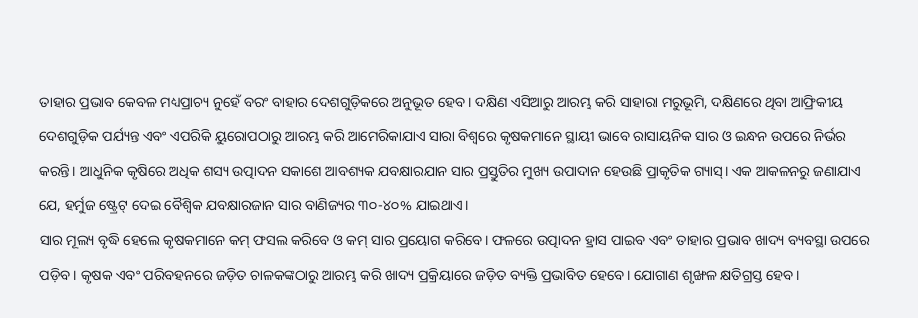ତାହାର ପ୍ରଭାବ କେବଳ ମଧ୍ୟପ୍ରାଚ୍ୟ ନୁହେଁ ବରଂ ବାହାର ଦେଶଗୁଡ଼ିକରେ ଅନୁଭୂତ ହେବ। ଦକ୍ଷିଣ ଏସିଆରୁ ଆରମ୍ଭ କରି ସାହାରା ମରୁଭୂମି, ଦକ୍ଷିଣରେ ଥିବା ଆଫ୍ରିକୀୟ ଦେଶଗୁଡ଼ିକ ପର୍ଯ୍ୟନ୍ତ ଏବଂ ଏପରିକି ୟୁରୋପଠାରୁ ଆରମ୍ଭ କରି ଆମେରିକାଯାଏ ସାରା ବିଶ୍ୱରେ କୃଷକମାନେ ସ୍ଥାୟୀ ଭାବେ ରାସାୟନିକ ସାର ଓ ଇନ୍ଧନ ଉପରେ ନିର୍ଭର କରନ୍ତି। ଆଧୁନିକ କୃଷିରେ ଅଧିକ ଶସ୍ୟ ଉତ୍ପାଦନ ସକାଶେ ଆବଶ୍ୟକ ଯବକ୍ଷାରଯାନ ସାର ପ୍ରସ୍ତୁତିର ମୁଖ୍ୟ ଉପାଦାନ ହେଉଛି ପ୍ରାକୃତିକ ଗ୍ୟାସ୍‌। ଏକ ଆକଳନରୁ ଜଣାଯାଏ ଯେ, ହର୍ମୁଜ ଷ୍ଟ୍ରେଟ୍‌ ଦେଇ ବୈଶ୍ୱିକ ଯବକ୍ଷାରଜାନ ସାର ବାଣିଜ୍ୟର ୩୦-୪୦% ଯାଇଥାଏ।
ସାର ମୂଲ୍ୟ ବୃଦ୍ଧି ହେଲେ କୃଷକମାନେ କମ୍‌ ଫସଲ କରିବେ ଓ କମ୍‌ ସାର ପ୍ରୟୋଗ କରିବେ। ଫଳରେ ଉତ୍ପାଦନ ହ୍ରାସ ପାଇବ ଏବଂ ତାହାର ପ୍ରଭାବ ଖାଦ୍ୟ ବ୍ୟବସ୍ଥା ଉପରେ ପଡ଼ିବ। କୃଷକ ଏବଂ ପରିବହନରେ ଜଡ଼ିତ ଚାଳକଙ୍କଠାରୁ ଆରମ୍ଭ କରି ଖାଦ୍ୟ ପ୍ରକ୍ରିୟାରେ ଜଡ଼ିତ ବ୍ୟକ୍ତି ପ୍ରଭାବିତ ହେବେ। ଯୋଗାଣ ଶୃଙ୍ଖଳ କ୍ଷତିଗ୍ରସ୍ତ ହେବ।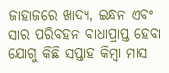ଜାହାଜରେ ଖାଦ୍ୟ, ଇନ୍ଧନ ଏବଂ ସାର ପରିବହନ ବାଧାପ୍ରାପ୍ତ ହେବା ଯୋଗୁ କିଛି ସପ୍ତାହ କିମ୍ବା ମାସ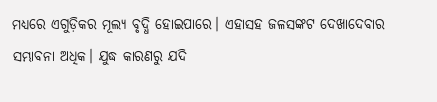ମଧ୍ୟରେ ଏଗୁଡ଼ିକର ମୂଲ୍ୟ ବୃଦ୍ଧି ହୋଇପାରେ। ଏହାସହ ଜଳସଙ୍କଟ ଦେଖାଦେବାର ସମ୍ଭାବନା ଅଧିକ। ଯୁଦ୍ଧ କାରଣରୁ ଯଦି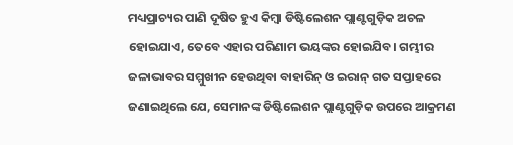ମଧ୍ୟପ୍ରାଚ୍ୟର ପାଣି ଦୂଷିତ ହୁଏ କିମ୍ବା ଡିଷ୍ଟିଲେଶନ ପ୍ଲାଣ୍ଟଗୁଡ଼ିକ ଅଚଳ ହୋଇଯାଏ, ତେବେ ଏହାର ପରିଣାମ ଭୟଙ୍କର ହୋଇଯିବ। ଗମ୍ଭୀର ଜଳାଭାବର ସମ୍ମୁଖୀନ ହେଉଥିବା ବାହାରିନ୍‌ ଓ ଇରାନ୍‌ ଗତ ସପ୍ତାହରେ ଜଣାଇଥିଲେ ଯେ, ସେମାନଙ୍କ ଡିଷ୍ଟିଲେଶନ ପ୍ଲାଣ୍ଟଗୁଡ଼ିକ ଉପରେ ଆକ୍ରମଣ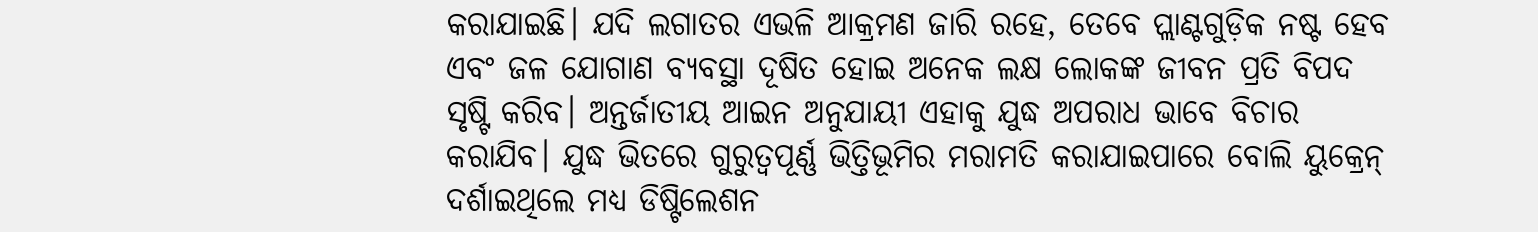କରାଯାଇଛି। ଯଦି ଲଗାତର ଏଭଳି ଆକ୍ରମଣ ଜାରି ରହେ, ତେବେ ପ୍ଲାଣ୍ଟଗୁଡ଼ିକ ନଷ୍ଟ ହେବ ଏବଂ ଜଳ ଯୋଗାଣ ବ୍ୟବସ୍ଥା ଦୂଷିତ ହୋଇ ଅନେକ ଲକ୍ଷ ଲୋକଙ୍କ ଜୀବନ ପ୍ରତି ବିପଦ ସୃଷ୍ଟି କରିବ। ଅନ୍ତର୍ଜାତୀୟ ଆଇନ ଅନୁଯାୟୀ ଏହାକୁ ଯୁଦ୍ଧ ଅପରାଧ ଭାବେ ବିଚାର କରାଯିବ। ଯୁଦ୍ଧ ଭିତରେ ଗୁରୁତ୍ୱପୂର୍ଣ୍ଣ ଭିତ୍ତିଭୂମିର ମରାମତି କରାଯାଇପାରେ ବୋଲି ୟୁକ୍ରେନ୍‌ ଦର୍ଶାଇଥିଲେ ମଧ୍ୟ ଡିଷ୍ଟିଲେଶନ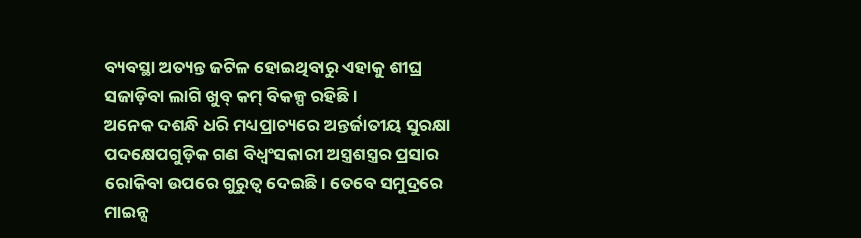ବ୍ୟବସ୍ଥା ଅତ୍ୟନ୍ତ ଜଟିଳ ହୋଇଥିବାରୁ ଏହାକୁ ଶୀଘ୍ର ସଜାଡ଼ିବା ଲାଗି ଖୁବ୍‌ କମ୍‌ ବିକଳ୍ପ ରହିଛି।
ଅନେକ ଦଶନ୍ଧି ଧରି ମଧ୍ୟପ୍ରାଚ୍ୟରେ ଅନ୍ତର୍ଜାତୀୟ ସୁରକ୍ଷା ପଦକ୍ଷେପଗୁଡ଼ିକ ଗଣ ବିଧ୍ୱଂସକାରୀ ଅସ୍ତ୍ରଶସ୍ତ୍ରର ପ୍ରସାର ରୋକିବା ଉପରେ ଗୁରୁତ୍ୱ ଦେଇଛି। ତେବେ ସମୁଦ୍ରରେ ମାଇନ୍ସ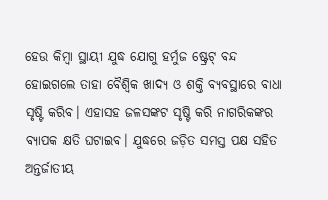ହେଉ କିମ୍ବା ସ୍ଥାୟୀ ଯୁଦ୍ଧ ଯୋଗୁ ହର୍ମୁଜ ଷ୍ଟ୍ରେଟ୍‌ ବନ୍ଦ ହୋଇଗଲେ ତାହା ବୈଶ୍ୱିକ ଖାଦ୍ୟ ଓ ଶକ୍ତି ବ୍ୟବସ୍ଥାରେ ବାଧା ସୃଷ୍ଟି କରିବ। ଏହାସହ ଜଳସଙ୍କଟ ସୃଷ୍ଟି କରି ନାଗରିକଙ୍କର ବ୍ୟାପକ କ୍ଷତି ଘଟାଇବ। ଯୁଦ୍ଧରେ ଜଡ଼ିତ ସମସ୍ତ ପକ୍ଷ ସହିତ ଅନ୍ତର୍ଜାତୀୟ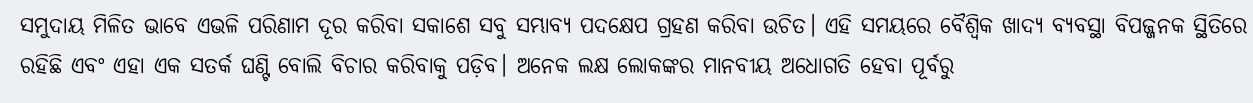ସମୁଦାୟ ମିଳିତ ଭାବେ ଏଭଳି ପରିଣାମ ଦୂର କରିବା ସକାଶେ ସବୁ ସମ୍ଭାବ୍ୟ ପଦକ୍ଷେପ ଗ୍ରହଣ କରିବା ଉଚିତ। ଏହି ସମୟରେ ବୈଶ୍ୱିକ ଖାଦ୍ୟ ବ୍ୟବସ୍ଥା ବିପଜ୍ଜନକ ସ୍ଥିତିରେ ରହିଛି ଏବଂ ଏହା ଏକ ସତର୍କ ଘଣ୍ଟି ବୋଲି ବିଚାର କରିବାକୁ ପଡ଼ିବ। ଅନେକ ଲକ୍ଷ ଲୋକଙ୍କର ମାନବୀୟ ଅଧୋଗତି ହେବା ପୂର୍ବରୁ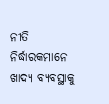ନୀତି ନିର୍ଦ୍ଧାରକମାନେ ଖାଦ୍ୟ ବ୍ୟବସ୍ଥାକୁ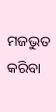ମଜଭୁତ କରିବା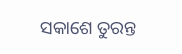ସକାଶେ ତୁରନ୍ତ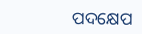ପଦକ୍ଷେପ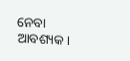ନେବା ଆବଶ୍ୟକ।